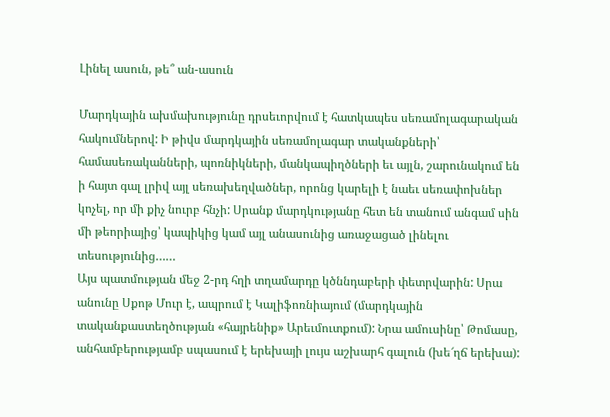Լինել ասուն, թե՞ ան-ասուն

Մարդկային ախմախությունը դրսեւորվում է հատկապես սեռամոլագարական հակումներով: Ի թիվս մարդկային սեռամոլագար տականքների՝ համասեռականների, պոռնիկների, մանկապիղծների եւ այլն, շարունակում են ի հայտ գալ լրիվ այլ սեռախեղվածներ, որոնց կարելի է նաեւ սեռափոխներ կոչել, որ մի քիչ նուրբ հնչի: Սրանք մարդկությանը հետ են տանում անգամ սին մի թեորիայից՝ կապիկից կամ այլ անասունից առաջացած լինելու տեսությունից……
Այս պատմության մեջ 2-րդ հղի տղամարդը կծննդաբերի փետրվարին: Սրա անունը Սքոթ Մուր է, ապրում է Կալիֆոռնիայում (մարդկային տականքաստեղծության «հայրենիք» Արեւմուտքում): Նրա ամուսինը՝ Թոմասը, անհամբերությամբ սպասում է երեխայի լույս աշխարհ գալուն (խե՜ղճ երեխա):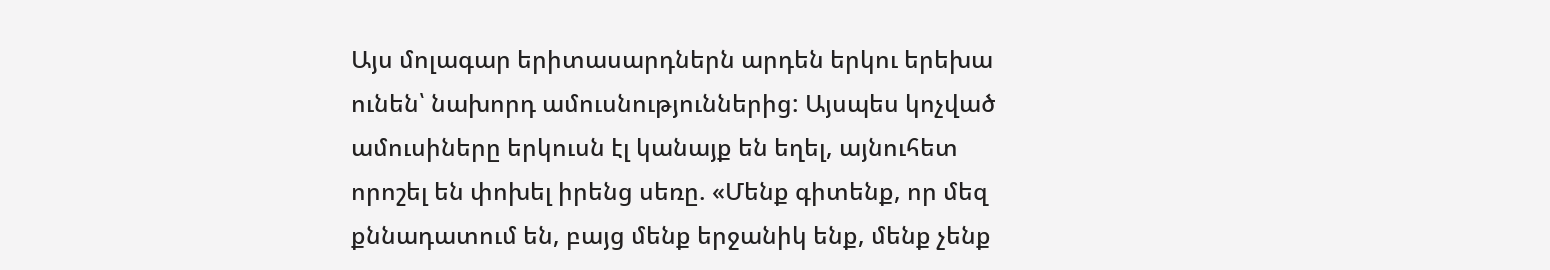Այս մոլագար երիտասարդներն արդեն երկու երեխա ունեն՝ նախորդ ամուսնություններից: Այսպես կոչված ամուսիները երկուսն էլ կանայք են եղել, այնուհետ որոշել են փոխել իրենց սեռը. «Մենք գիտենք, որ մեզ քննադատում են, բայց մենք երջանիկ ենք, մենք չենք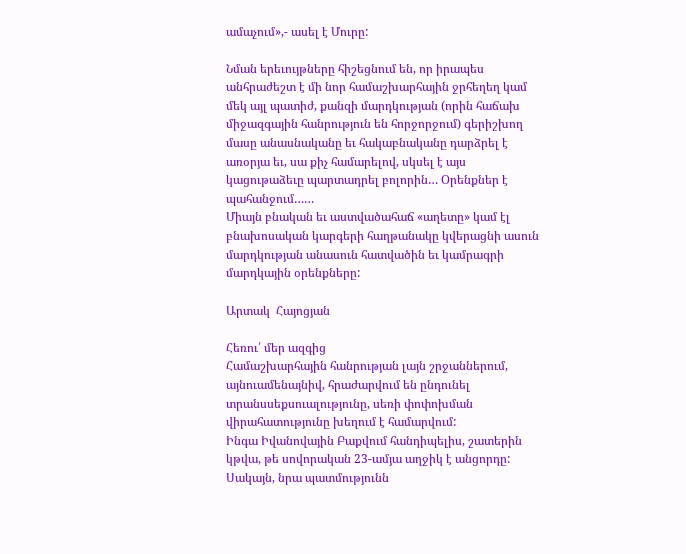ամաչում»,- ասել է Մուրը:

Նման երեւույթները հիշեցնում են, որ իրապես անհրաժեշտ է մի նոր համաշխարհային ջրհեղեղ կամ մեկ այլ պատիժ, քանզի մարդկության (որին հաճախ միջազգային հանրություն են հորջորջում) գերիշխող մասը անասնականը եւ հակաբնականը դարձրել է առօրյա եւ, սա քիչ համարելով, սկսել է այս կացութաձեւը պարտադրել բոլորին… Օրենքներ է պահանջում……
Միայն բնական եւ աստվածահաճ «աղետը» կամ էլ բնախոսական կարգերի հաղթանակը կվերացնի ասուն մարդկության անասուն հատվածին եւ կամրագրի մարդկային օրենքները:

Արտակ  Հայոցյան

Հեռու՛ մեր ազգից
Համաշխարհային հանրության լայն շրջաններում, այնուամենայնիվ, հրաժարվում են ընդունել տրանսսեքսուալությունը, սեռի փոփոխման վիրահատությունը խեղում է համարվում:
Ինգա Իվանովային Բաքվում հանդիպելիս, շատերին կթվա, թե սովորական 23-ամյա աղջիկ է անցորդը: Սակայն, նրա պատմությունն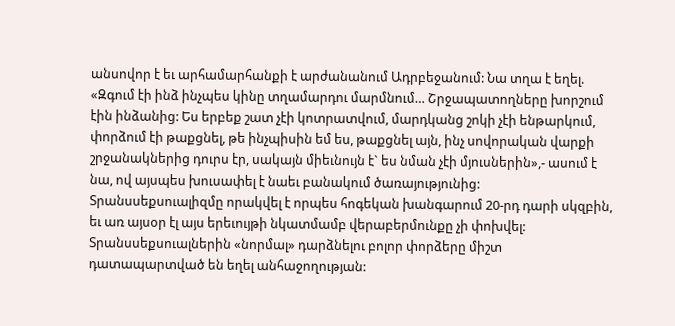անսովոր է եւ արհամարհանքի է արժանանում Ադրբեջանում: Նա տղա է եղել. «Զգում էի ինձ ինչպես կինը տղամարդու մարմնում… Շրջապատողները խորշում էին ինձանից: Ես երբեք շատ չէի կոտրատվում, մարդկանց շոկի չէի ենթարկում, փորձում էի թաքցնել, թե ինչպիսին եմ ես, թաքցնել այն, ինչ սովորական վարքի շրջանակներից դուրս էր, սակայն միեւնույն է` ես նման չէի մյուսներին»,- ասում է նա, ով այսպես խուսափել է նաեւ բանակում ծառայությունից:
Տրանսսեքսուալիզմը որակվել է որպես հոգեկան խանգարում 20-րդ դարի սկզբին, եւ առ այսօր էլ այս երեւույթի նկատմամբ վերաբերմունքը չի փոխվել: Տրանսսեքսուալներին «նորմալ» դարձնելու բոլոր փորձերը միշտ դատապարտված են եղել անհաջողության: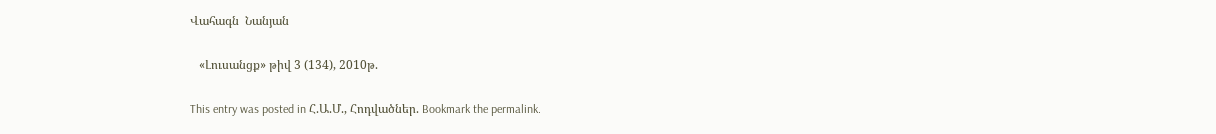Վահագն  Նանյան

   «Լուսանցք» թիվ 3 (134), 2010թ.

This entry was posted in Հ.Ա.Մ., Հոդվածներ. Bookmark the permalink.